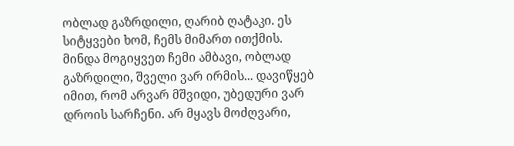ობლად გაზრდილი, ღარიბ ღატაკი. ეს სიტყვები ხომ, ჩემს მიმართ ითქმის. მინდა მოგიყვეთ ჩემი ამბავი, ობლად გაზრდილი, შველი ვარ ირმის... დავიწყებ იმით, რომ არვარ მშვიდი, უბედური ვარ დროის სარჩენი. არ მყავს მოძღვარი,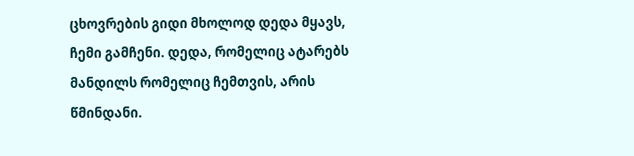ცხოვრების გიდი მხოლოდ დედა მყავს, ჩემი გამჩენი. დედა, რომელიც ატარებს მანდილს რომელიც ჩემთვის, არის წმინდანი.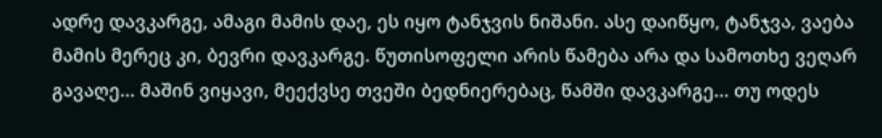ადრე დავკარგე, ამაგი მამის დაე, ეს იყო ტანჯვის ნიშანი. ასე დაიწყო, ტანჯვა, ვაება მამის მერეც კი, ბევრი დავკარგე. წუთისოფელი არის წამება არა და სამოთხე ვეღარ გავაღე... მაშინ ვიყავი, მეექვსე თვეში ბედნიერებაც, წამში დავკარგე... თუ ოდეს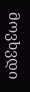მოვხვდი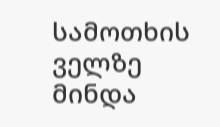სამოთხის ველზე მინდა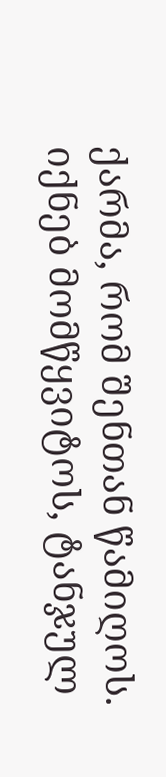ქარმა, რომ შენთან წამიღოს. იქნებ მომწყვიტოს, ტანჯულ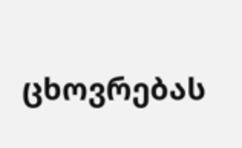ცხოვრებას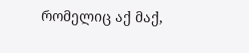რომელიც აქ მაქ,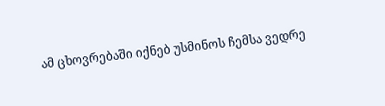ამ ცხოვრებაში იქნებ უსმინოს ჩემსა ვედრე